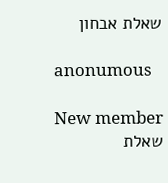שאלת אבחון

anonumous

New member
שאלת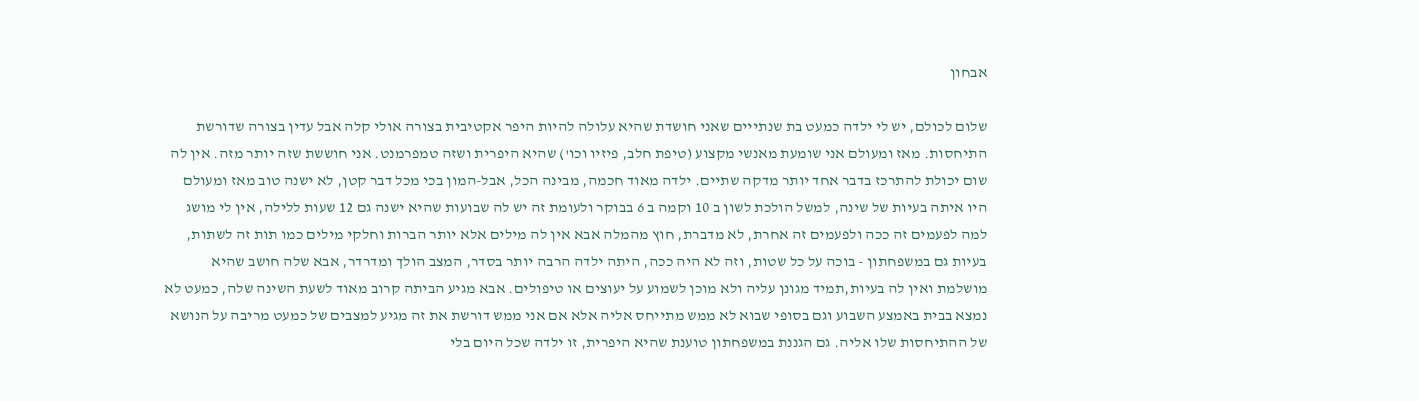אבחון

שלום לכולם, יש לי ילדה כמעט בת שנתייים שאני חושדת שהיא עלולה להיות היפר אקטיבית בצורה אולי קלה אבל עדין בצורה שדורשת התיחסות. מאז ומעולם אני שומעת מאנשי מקצוע (טיפת חלב, פיזיו וכו') שהיא היפרית ושזה טמפרמנט. אני חוששת שזה יותר מזה. אין לה שום יכולת להתרכז בדבר אחד יותר מדקה שתיים. ילדה מאוד חכמה, מבינה הכל, אבל-המון בכי מכל דבר קטן, לא ישנה טוב מאז ומעולם היו איתה בעיות של שינה, למשל הולכת לשון ב 10 וקמה ב 6 בבוקר ולעומת זה יש לה שבועות שהיא ישנה גם 12 שעות ללילה, אין לי מושג למה לפעמים זה ככה ולפעמים זה אחרת, לא מדברת, חוץ מהמלה אבא אין לה מילים אלא יותר הברות וחלקי מילים כמו תות זה לשתות, בעיות גם במשפחתון - בוכה על כל שטות, וזה לא היה ככה, היתה ילדה הרבה יותר בסדר, המצב הולך ומדרדר, אבא שלה חושב שהיא מושלמת ואין לה בעיות,תמיד מגונן עליה ולא מוכן לשמוע על יעוצים או טיפולים. אבא מגיע הביתה קרוב מאוד לשעת השינה שלה, כמעט לא נמצא בבית באמצע השבוע וגם בסופי שבוא לא ממש מתייחס אליה אלא אם אני ממש דורשת את זה מגיע למצבים של כמעט מריבה על הנושא של ההתיחסות שלו אליה. גם הגננת במשפחתון טוענת שהיא היפרית, זו ילדה שכל היום בלי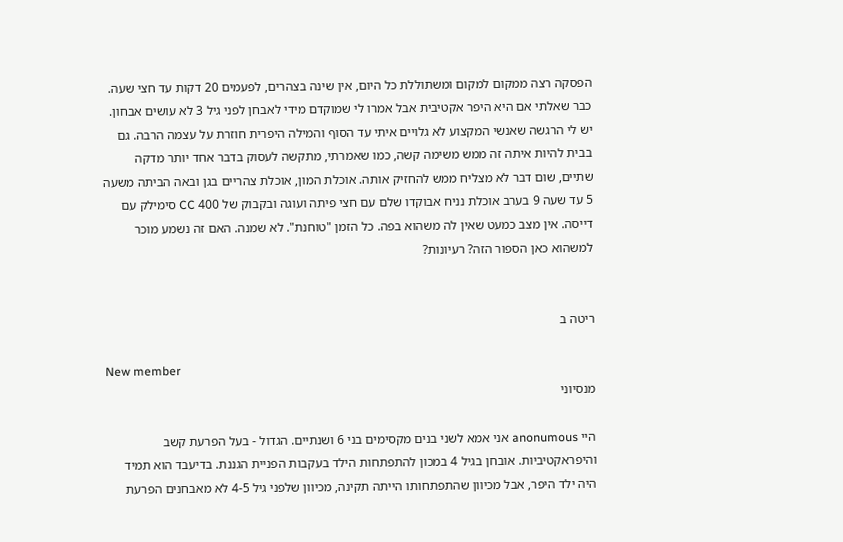הפסקה רצה ממקום למקום ומשתוללת כל היום, אין שינה בצהרים, לפעמים 20 דקות עד חצי שעה. כבר שאלתי אם היא היפר אקטיבית אבל אמרו לי שמוקדם מידי לאבחן לפני גיל 3 לא עושים אבחון. יש לי הרגשה שאנשי המקצוע לא גלויים איתי עד הסוף והמילה היפרית חוזרת על עצמה הרבה. גם בבית להיות איתה זה ממש משימה קשה, כמו שאמרתי, מתקשה לעסוק בדבר אחד יותר מדקה שתיים, שום דבר לא מצליח ממש להחזיק אותה. אוכלת המון, אוכלת צהריים בגן ובאה הביתה משעה 5 עד שעה 9 בערב אוכלת נניח אבוקדו שלם עם חצי פיתה ועוגה ובקבוק של 400 CC סימילק עם דייסה. אין מצב כמעט שאין לה משהוא בפה. כל הזמן "טוחנת". לא שמנה. האם זה נשמע מוכר למשהוא כאן הספור הזה? רעיונות?


ריטה ב

New member
מנסיוני

היי anonumous אני אמא לשני בנים מקסימים בני 6 ושנתיים. הגדול - בעל הפרעת קשב והיפראקטיביות. אובחן בגיל 4 במכון להתפתחות הילד בעקבות הפניית הגננת. בדיעבד הוא תמיד היה ילד היפר, אבל מכיוון שהתפתחותו הייתה תקינה, מכיוון שלפני גיל 4-5 לא מאבחנים הפרעת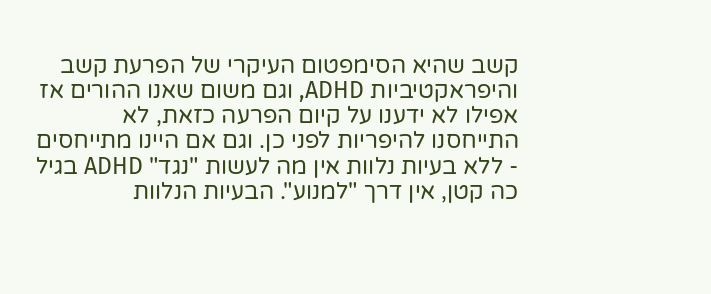קשב שהיא הסימפטום העיקרי של הפרעת קשב והיפראקטיביות ADHD, וגם משום שאנו ההורים אז אפילו לא ידענו על קיום הפרעה כזאת, לא התייחסנו להיפריות לפני כן. וגם אם היינו מתייחסים - ללא בעיות נלוות אין מה לעשות "נגד" ADHD בגיל כה קטן, אין דרך "למנוע". הבעיות הנלוות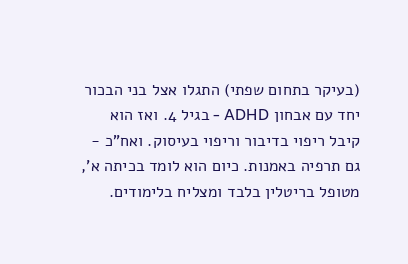(בעיקר בתחום שפתי) התגלו אצל בני הבכור יחד עם אבחון ADHD - בגיל 4. ואז הוא קיבל ריפוי בדיבור וריפוי בעיסוק. ואח"כ - גם תרפיה באמנות. כיום הוא לומד בכיתה א', מטופל בריטלין בלבד ומצליח בלימודים.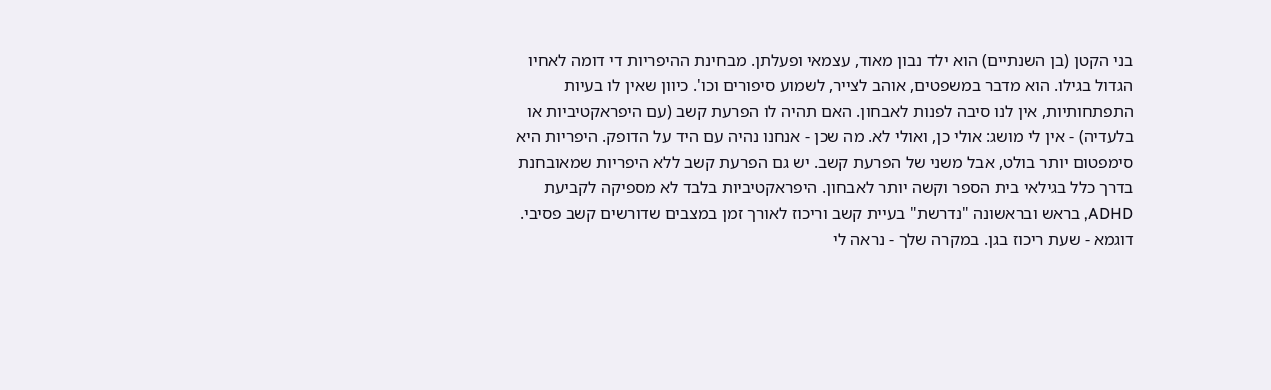בני הקטן (בן השנתיים) הוא ילד נבון מאוד, עצמאי ופעלתן. מבחינת ההיפריות די דומה לאחיו הגדול בגילו. הוא מדבר במשפטים, אוהב לצייר, לשמוע סיפורים וכו'. כיוון שאין לו בעיות התפתחותיות, אין לנו סיבה לפנות לאבחון. האם תהיה לו הפרעת קשב (עם היפראקטיביות או בלעדיה) - אין לי מושג: אולי כן, ואולי לא. מה שכן - אנחנו נהיה עם היד על הדופק. היפריות היא סימפטום יותר בולט, אבל משני של הפרעת קשב. יש גם הפרעת קשב ללא היפריות שמאובחנת בדרך כלל בגילאי בית הספר וקשה יותר לאבחון. היפראקטיביות בלבד לא מספיקה לקביעת ADHD, בראש ובראשונה "נדרשת" בעיית קשב וריכוז לאורך זמן במצבים שדורשים קשב פסיבי. דוגמא - שעת ריכוז בגן. במקרה שלך - נראה לי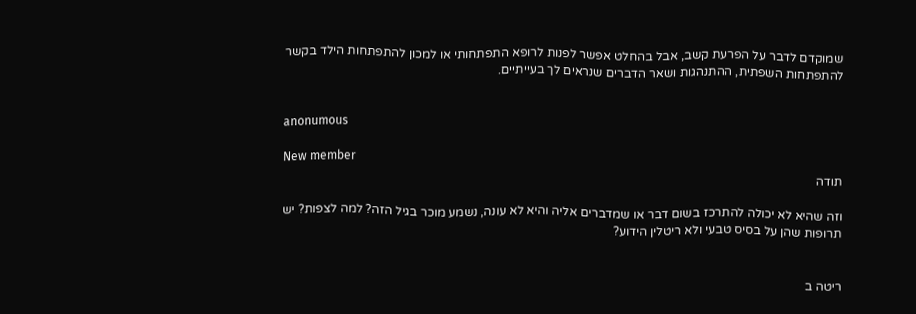שמוקדם לדבר על הפרעת קשב, אבל בהחלט אפשר לפנות לרופא התפתחותי או למכון להתפתחות הילד בקשר להתפתחות השפתית, ההתנהגות ושאר הדברים שנראים לך בעייתיים.


anonumous

New member
תודה

וזה שהיא לא יכולה להתרכז בשום דבר או שמדברים אליה והיא לא עונה, נשמע מוכר בגיל הזה? למה לצפות? יש תרופות שהן על בסיס טבעי ולא ריטלין הידוע?


ריטה ב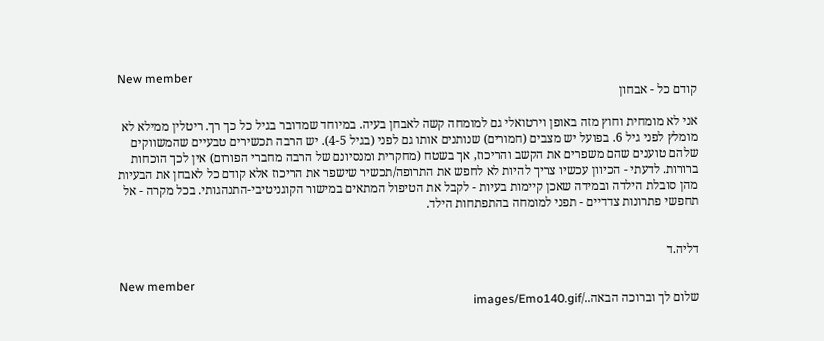New member
קודם כל - אבחון

אני לא מומחית וחוץ מזה באופן וירטואלי גם למומחה קשה לאבחן בעיה. במיוחד שמדובר בגיל כל כך רך. ריטלין ממילא לא מומלץ לפני גיל 6. בפועל יש מצבים (חמורים) שנותנים אותו גם לפני (בגיל 4-5). יש הרבה תכשירים טבעיים שהמשווקים שלהם טוענים שהם משפרים את הקשב והריכוז, אך בשטח (מחקרית ומנסיונם של הרבה מחברי הפורום) אין לכך הוכחות ברורות. לדעתי - הכיוון עכשיו צריך להיות לא לחפש את התרופה/תכשיר שישפר את הריכוז אלא קודם כל לאבחן את הבעיות מהן סובלת הילדה ובמידה שאכן קיימות בעיות - לקבל את הטיפול המתאים במישור הקוגניטיבי-התנהגותי. בכל מקרה - אל תחפשי פתרונות צדדיים - תפני למומחה בהתפתחות הילד.


דליה.ד

New member
שלום לך וברוכה הבאה../images/Emo140.gif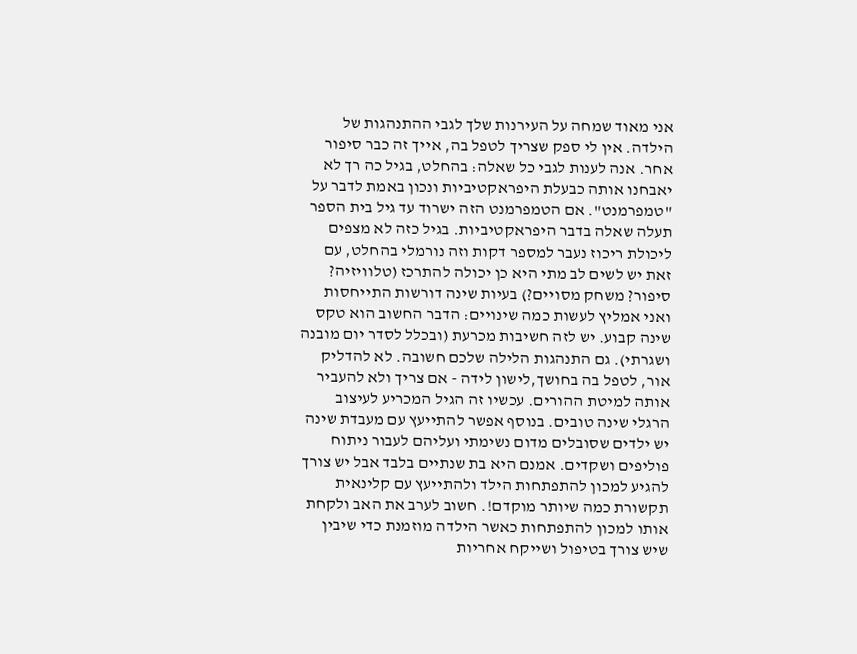אני מאוד שמחה על העירנות שלך לגבי ההתנהגות של הילדה. אין לי ספק שצריך לטפל בה, אייך זה כבר סיפור אחר. אנה לענות לגבי כל שאלה: בהחלט, בגיל כה רך לא יאבחנו אותה כבעלת היפראקטיביות ונכון באמת לדבר על "טמפרמנט". אם הטמפרמנט הזה ישרוד עד גיל בית הספר תעלה שאלה בדבר היפראקטיביות. בגיל כזה לא מצפים ליכולת ריכוז נעבר למספר דקות וזה נורמלי בהחלט, עם זאת יש לשים לב מתי היא כן יכולה להתרכז (טלוויזיה? סיפור? משחק מסויים?) בעיות שינה דורשות התייחסות ואני אמליץ לעשות כמה שינויים: הדבר החשוב הוא טקס שינה קבוע. יש לזה חשיבות מכרעת (ובכלל לסדר יום מובנה ושגרתי). גם התנהגות הלילה שלכם חשובה. לא להדליק אור, לטפל בה בחושך,לישון לידה - אם צריך ולא להעביר אותה למיטת ההורים. עכשיו זה הגיל המכריע לעיצוב הרגלי שינה טובים. בנוסף אפשר להתייעץ עם מעבדת שינה יש ילדים שסובלים מדום נשימתי ועליהם לעבור ניתוח פוליפים ושקדים. אמנם היא בת שנתיים בלבד אבל יש צורך להגיע למכון להתפתחות הילד ולהתייעץ עם קלינאית תקשורת כמה שיותר מוקדם!. חשוב לערב את האב ולקחת אותו למכון להתפתחות כאשר הילדה מוזמנת כדי שיבין שיש צורך בטיפול ושייקח אחריות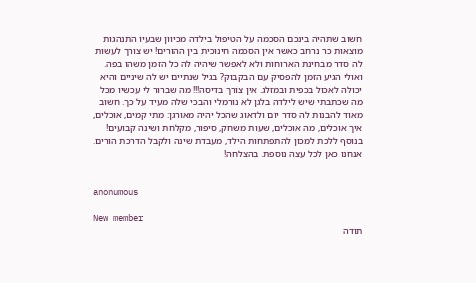חשוב שתהיה בינכם הסכמה על הטיפול בילדה מכיוון שבעיו התנהגות מוצאות כר נרחב כאשר אין הסכמה חינוכית בין ההורים! יש צורך לעשות לה סדר מבחינת הארוחות ולא לאפשר שיהיה לה כל הזמן משהו בפה. ואולי הגיע הזמן להפסיק עם הבקבוק? בגיל שנתיים יש לה שיניים והיא יכולה לאכול בכפית ובמזלג. אין צורך בדיסה!!! מה שברור לי עכשיו מכל מה שכתבתי שיש לילדה בלגן לא נורמלי והבכי שלה מעיד על כך. חשוב מאוד להבנות לה סדר יום ולדאוג שהכל יהיה מאורגן: מתי קמים, אוכלים, איך אוכלים, מה אוכלים, שעות משחק, סיפור, מקלחת ושינה קבועים! בנוסף ללכת למכון להתפתחות הילד, מעבדת שינה ולקבל הדרכת הורים. אנחנו כאן לכל עצה נוספת. בהצלחה!


anonumous

New member
תודה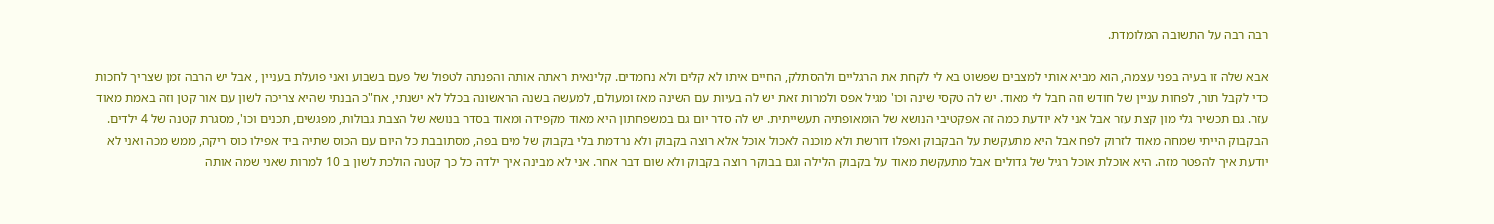רבה רבה על התשובה המלומדת.

אבא שלה זו בעיה בפני עצמה, הוא מביא אותי למצבים שפשוט בא לי לקחת את הרגליים ולהסתלק, החיים איתו לא קלים ולא נחמדים. קלינאית ראתה אותה והפנתה לטפול של פעם בשבוע ואני פועלת בעניין , אבל יש הרבה זמן שצריך לחכות כדי לקבל תור, לפחות עניין של חודש וזה חבל לי מאוד. יש לה טקסי שינה וכו' מגיל אפס ולמרות זאת יש לה בעיות עם השינה מאז ומעולם, למעשה בשנה הראשונה בכלל לא ישנתי, אח"כ הבנתי שהיא צריכה לשון עם אור קטן וזה באמת מאוד עזר. גם תכשיר גלי מון קצת עזר אבל אני לא יודעת כמה זה אפקטיבי הנושא של הומאופתיה תעשייתית. יש לה סדר יום גם במשפחתון היא מאוד מקפידה ומאוד בסדר בנושא של הצבת גבולות, מפגשים, תכנים וכו', מסגרת קטנה של 4 ילדים. הבקבוק הייתי שמחה מאוד לזרוק לפח אבל היא מתעקשת על הבקבוק ואפלו דורשת ולא מוכנה לאכול אוכל אלא רוצה בקבוק ולא נרדמת בלי בקבוק של מים בפה, מסתובבת כל היום עם הכוס שתיה ביד אפילו כוס ריקה, ממש מכה ואני לא יודעת איך להפטר מזה. היא אוכלת אוכל רגיל של גדולים אבל מתעקשת מאוד על בקבוק הלילה וגם בבוקר רוצה בקבוק ולא שום דבר אחר. אני לא מבינה איך ילדה כל כך קטנה הולכת לשון ב 10 למרות שאני שמה אותה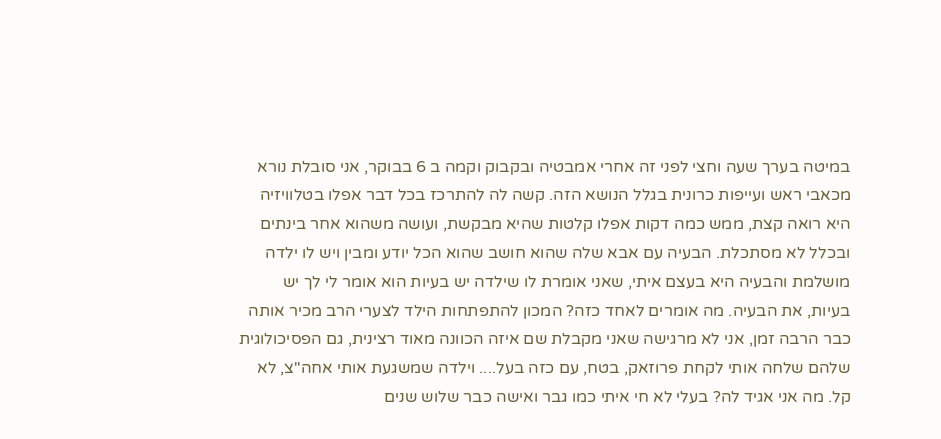במיטה בערך שעה וחצי לפני זה אחרי אמבטיה ובקבוק וקמה ב 6 בבוקר, אני סובלת נורא מכאבי ראש ועייפות כרונית בגלל הנושא הזה. קשה לה להתרכז בכל דבר אפלו בטלוויזיה היא רואה קצת, ממש כמה דקות אפלו קלטות שהיא מבקשת, ועושה משהוא אחר בינתים ובכלל לא מסתכלת. הבעיה עם אבא שלה שהוא חושב שהוא הכל יודע ומבין ויש לו ילדה מושלמת והבעיה היא בעצם איתי, שאני אומרת לו שילדה יש בעיות הוא אומר לי לך יש בעיות, את הבעיה. מה אומרים לאחד כזה? המכון להתפתחות הילד לצערי הרב מכיר אותה כבר הרבה זמן, אני לא מרגישה שאני מקבלת שם איזה הכוונה מאוד רצינית, גם הפסיכולוגית שלהם שלחה אותי לקחת פרוזאק, בטח, עם כזה בעל.... וילדה שמשגעת אותי אחה"צ, לא קל. מה אני אגיד לה? בעלי לא חי איתי כמו גבר ואישה כבר שלוש שנים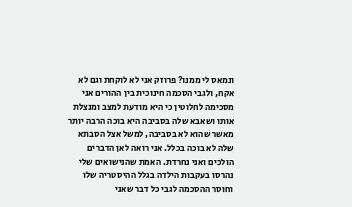ונמאס לי ממנו? פרוזק אני לא לוקחת וגם לא אקח, ולגבי הסכמה חינוכית בין ההורים אני מסכימה לחלוטין כי היא מודעת למצב ומנצלת אותו ושאבא שלה בסביבה היא בוכה הרבה יותר מאשר שהוא לא בסביבה, למשל אצל הסבתא שלה לא בוכה בכלל. אני רואה לאן הדברים הולכים ואני נחרדת. האמת שהנישואים שלי נהרסו בעקבות הילדה בגלל ההיסטריה שלו וחוסר ההסכמה לגבי כל דבר שאני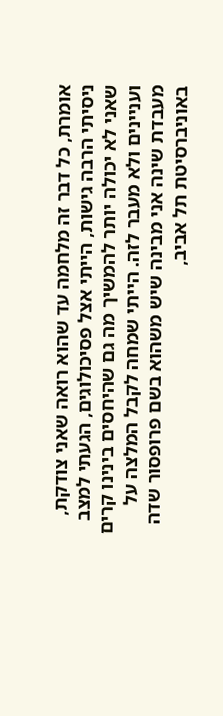אומרת, כל דבר זה מלחמה עד שהוא רואה שאני צודקת, ניסיתי הרבה גישות, הייתי אצל פסיכולוגים, הגעתי למצב שאני לא יכולה יותר להמשיך מה גם שהיחסים בינינו קרים ועניינים ולא מעבר לזה. הייתי שמחה לקבל המלצה על מעבדת שינה אני מבינה שיש משהוא בשם פרופסור שדה באוניברסיטת תל אביב,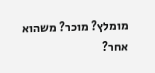מומלץ? מוכר? משהוא אחר?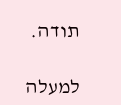תודה.

למעלה